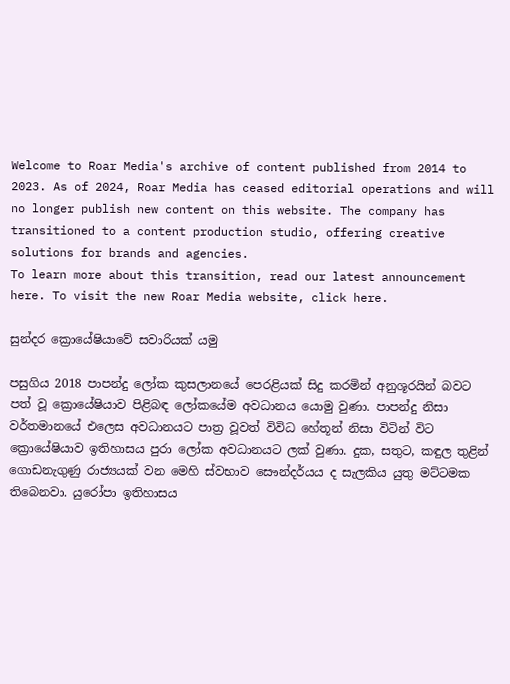Welcome to Roar Media's archive of content published from 2014 to 2023. As of 2024, Roar Media has ceased editorial operations and will no longer publish new content on this website. The company has transitioned to a content production studio, offering creative solutions for brands and agencies.
To learn more about this transition, read our latest announcement here. To visit the new Roar Media website, click here.

සුන්දර ක්‍රොයේෂියාවේ සවාරියක් යමු

පසුගිය 2018 පාපන්දු ලෝක කුසලානයේ පෙරළියක් සිදු කරමින් අනුශූරයින් බවට පත් වූ ක්‍රොයේෂියාව පිළිබඳ ලෝකයේම අවධානය යොමු වුණා. පාපන්දු නිසා වර්තමානයේ එලෙස අවධානයට පාත්‍ර වූවත් විවිධ හේතූන් නිසා විටින් විට ක්‍රො‍යේෂියාව ඉතිහාසය පුරා ලෝක අවධානයට ලක් වුණා. දුක, සතුට, කඳුල තුළින් ගොඩනැගුණු රාජ්‍යයක් වන මෙහි ස්වභාව සෞන්දර්යය ද සැලකිය යුතු මට්ටමක තිබෙනවා. යුරෝපා ඉතිහාසය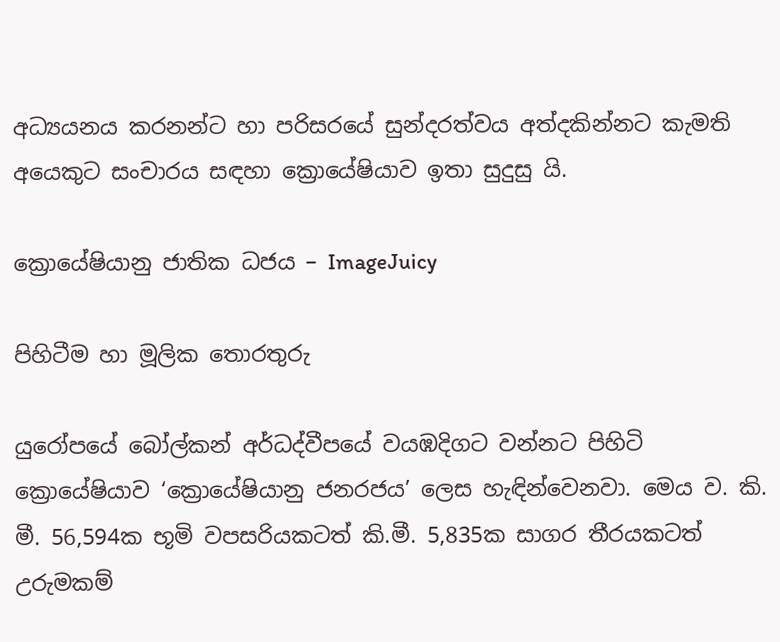අධ්‍යයනය කරනන්ට හා පරිසරයේ සුන්දරත්වය අත්දකින්නට කැමති අයෙකුට සංචාරය සඳහා ක්‍රොයේෂියාව ඉතා සුදුසු යි.

ක්‍රොයේෂියානු ජාතික ධජය – ImageJuicy

පිහිටීම හා මූලික තොරතුරු

යුරෝපයේ බෝල්කන් අර්ධද්වීපයේ වයඹදිගට වන්නට පිහිටි ක්‍රොයේෂියාව ‘ක්‍රොයේෂියානු ජනරජය’ ලෙස හැඳින්වෙනවා. මෙය ව. කි. මී. 56,594ක භූමි වපසරියකටත් කි.මී. 5,835ක සාගර තීරයකටත් උරුමකම්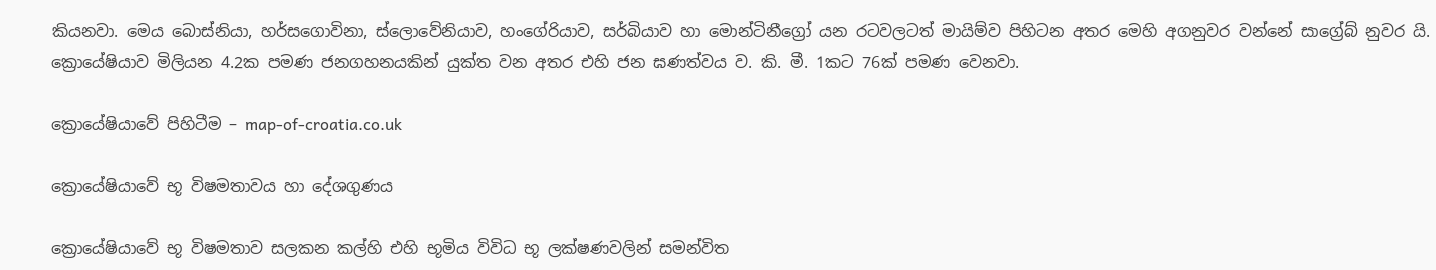කියනවා. මෙය බොස්නියා, හර්සගොවිනා, ස්ලොවේනියාව, හංගේරියාව, සර්බියාව හා මොන්ටිනීග්‍රෝ යන රටවලටත් මායිම්ව පිහිටන අතර මෙහි අගනුවර වන්නේ සාග්‍රේබ් නුවර යි. ක්‍රොයේෂියාව මිලියන 4.2ක පමණ ජනගහනයකින් යුක්ත වන අතර එහි ජන ඝණත්වය ව. කි. මී. 1කට 76ක් පමණ වෙනවා.

ක්‍රොයේෂියාවේ පිහිටීම – map-of-croatia.co.uk

ක්‍රොයේෂියාවේ භූ විෂමතාවය හා දේශගුණය

ක්‍රොයේෂියාවේ භූ විෂමතාව සලකන කල්හි එහි භූමිය විවිධ භූ ලක්ෂණවලින් සමන්විත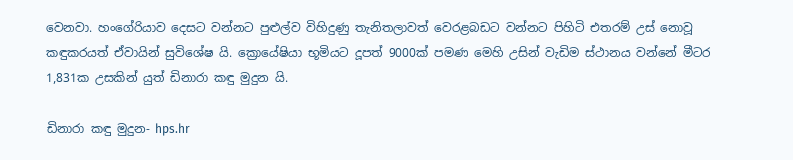වෙනවා. හංගේරියාව දෙසට වන්නට පුළුල්ව විහිදුණු තැනිතලාවත් වෙරළබඩට වන්නට පිහිටි එතරම් උස් නොවූ කඳුකරයත් ඒවායින් සුවිශේෂ යි. ක්‍රොයේෂියා භූමියට දූපත් 9000ක් පමණ මෙහි උසින් වැඩිම ස්ථානය වන්නේ මීටර 1,831ක උසකින් යුත් ඩිනාරා කඳු මුදුන යි.

ඩිනාරා කඳු මුදුන- hps.hr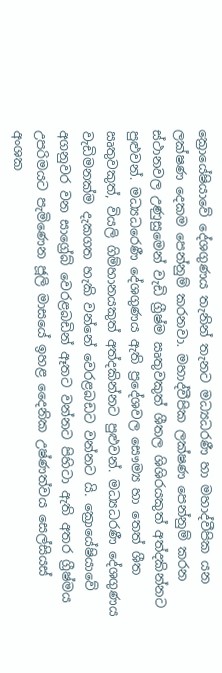ක්‍රොයේෂියාවේ දේශගුණය තැනින් තැනට මධ්‍යධරණී හා මහාද්වීපික යන ලක්ෂණ දෙකම පෙන්නුම් කරනවා. මහාද්වීපික ලක්ෂණ පෙන්නුම් කරන ස්ථානවල උණුසුමෙන් වැඩි ග්‍රීෂ්ම ඍතුවකුත් ශීතල ශිශිරයකුත් අත්දකින්නට පුළුවන්. මධ්‍යධරෙණී දේශගුණය ඇති ප්‍රදේශවල සෞම්‍ය හා තෙත් ශීත ඍතුවකුත්, වියලි ගිම්හානයකුත් අත්දකින්නට පුළුවන්. මධ්‍යධරණී දේශගුණය වැඩිමනක්ම දැකගත හැකි වන්නේ වෙරළබඩට වන්නට යි. ක්‍රොයේෂියාවේ අගනුවර වන සාග්‍රේබ් වෙරළබඩින් ඈතට වන්නට පිහිටා ඇති අතර ග්‍රීෂ්මය උපරිමයට පැමිණෙන ජූලි මාසයේ ඉහළ දෛනික උෂ්ණත්වය සෙල්සියස් අංශක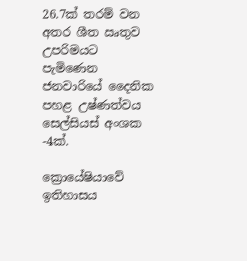26.7ක් තරම් වන අතර ශීත ඍතුව උපරිමයට පැමිණෙන ජනවාරියේ දෛනික පහළ උෂ්ණත්වය සෙල්සියස් අංශක -4ක්.

ක්‍රොයේෂියාවේ ඉතිහාසය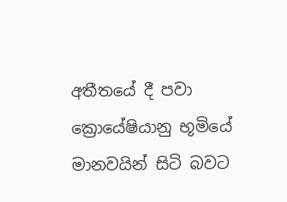අතීතයේ දී පවා ක්‍රොයේෂියානු භූමියේ මානවයින් සිටි බවට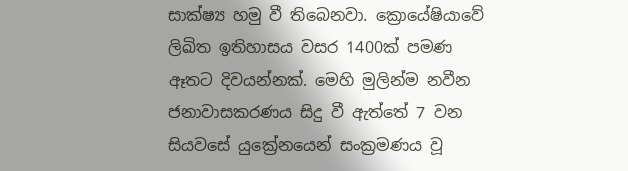සාක්ෂ්‍ය හමු වී තිබෙනවා. ක්‍රොයේෂියාවේ ලිඛිත ඉතිහාසය වසර 1400ක් පමණ ඈතට දිවයන්නක්. මෙහි මුලින්ම නවීන ජනාවාසකරණය සිදු වී ඇත්තේ 7 වන සියවසේ යුක්‍රේනයෙන් සංක්‍රමණය වූ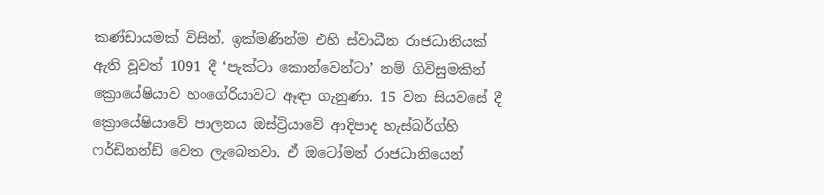කණ්ඩායමක් විසින්. ඉක්මණින්ම එහි ස්වාධීන රාජධානියක් ඇති වූවත් 1091 දී ‘පැක්ටා කොන්වෙන්ටා’ නම් ගිවිසුමකින් ක්‍රොයේෂියාව හංගේරියාවට ඈඳා ගැනුණා. 15 වන සියවසේ දී ක්‍රොයේෂියාවේ පාලනය ඔස්ට්‍රියාවේ ආදිපාද හැස්බර්ග්හි ෆර්ඩිනන්ඩ් වෙත ලැබෙනවා. ඒ ඔටෝමන් රාජධානියෙන්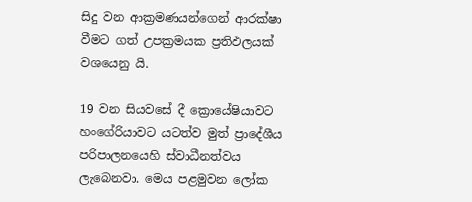සිදු වන ආක්‍රමණයන්ගෙන් ආරක්ෂා වීමට ගත් උපක්‍රමයක ප්‍රතිඵලයක් වශයෙනු යි.

19 වන සියවසේ දී ක්‍රොයේෂියාවට හංගේරියාවට යටත්ව මුත් ප්‍රාදේශීය පරිපාලනයෙහි ස්වාධීනත්වය ලැබෙනවා. මෙය පළමුවන ලෝක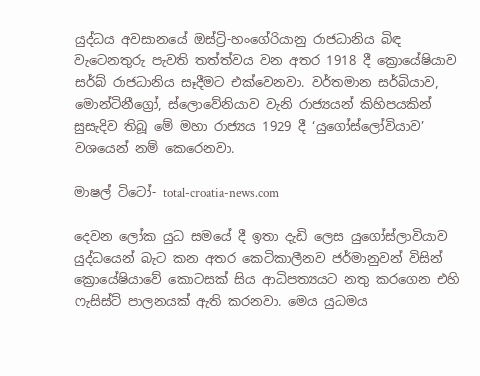යුද්ධය අවසානයේ ඔස්ට්‍රි-හංගේරියානු රාජධානිය බිඳ වැටෙනතුරු පැවති තත්ත්වය වන අතර 1918 දී ක්‍රොයේෂියාව සර්බ් රාජධානිය සෑදීමට එක්ව‍ෙනවා. වර්තමාන සර්බියාව, මොන්ටිනීග්‍රෝ, ස්ලොවේනියාව වැනි රාජ්‍යයන් කිහිපයකින් සුසැදිව තිබූ මේ මහා රාජ්‍යය 1929 දී ‘යුගෝස්ලෝවියාව’ වශයෙන් නම් කෙරෙනවා.

මාෂල් ටිටෝ- total-croatia-news.com

දෙවන ලෝක යුධ සමයේ දී ඉතා දැඩි ලෙස යුගෝස්ලාවියාව යුද්ධයෙන් බැට කන අතර කෙටිකාලීනව ජර්මානුවන් විසින් ක්‍රොයේෂියාවේ කොටසක් සිය ආධිපත්‍යයට නතු කරගෙන එහි ෆැසිස්ට් පාලනයක් ඇති කරනවා. මෙය යුධමය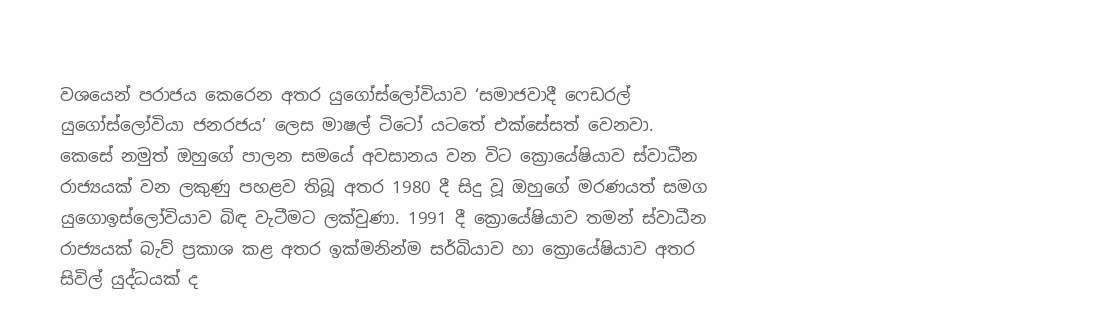වශයෙන් පරාජය කෙරෙන අතර යුගෝස්ලෝවියාව ‘සමාජවාදී ෆෙඩරල් යුගෝස්ලෝවියා ජනරජය’ ලෙස මාෂල් ටිටෝ යටතේ එක්සේසත් වෙනවා. කෙසේ නමුත් ඔහුගේ පාලන සමයේ අවසානය වන විට ක්‍රොයේෂියාව ස්වාධීන රාජ්‍යයක් වන ලකුණු පහළව තිබූ අතර 1980 දී සිදු වූ ඔහුගේ මරණයත් සමග යුගොඉස්ලෝවියාව බිඳ වැටීමට ලක්වුණා. 1991 දී ක්‍රොයේෂියාව තමන් ස්වාධීන රාජ්‍යයක් බැව් ප්‍රකාශ කළ අතර ඉක්මනින්ම සර්බියාව හා ක්‍රොයේෂියාව අතර සිවිල් යුද්ධයක් ද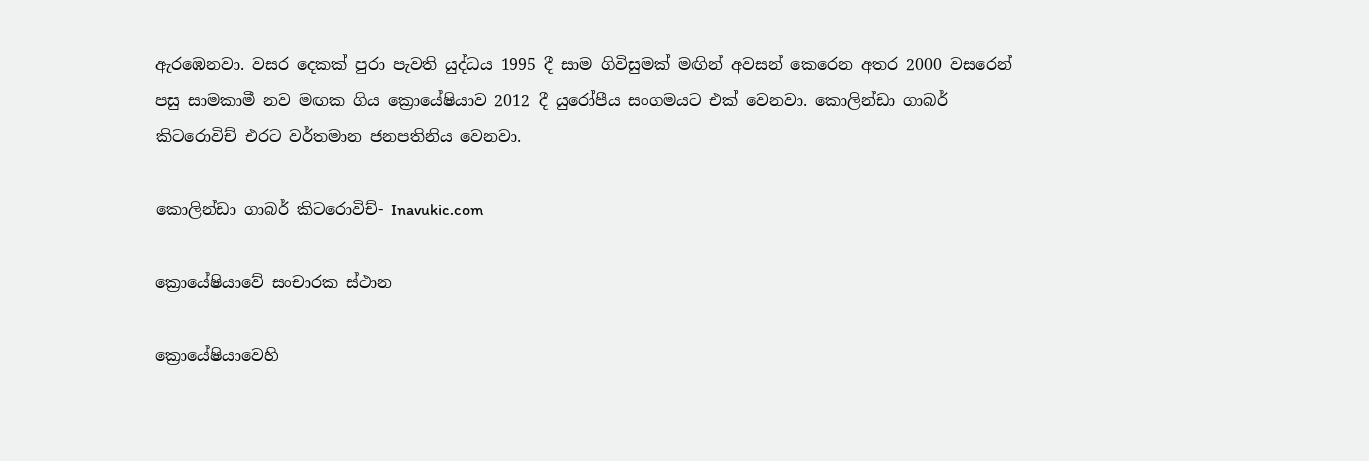ඇරඹෙනවා. වසර දෙකක් පුරා පැවති යුද්ධය 1995 දී සාම ගිවිසුමක් මඟින් අවසන් කෙරෙන අතර 2000 වසරෙන් පසු සාමකාමී නව මඟක ගිය ක්‍රොයේෂියාව 2012 දී යුරෝපීය සංගමයට එක් වෙනවා. කොලින්ඩා ගාබර් කිටරොවිච් එරට වර්තමාන ජනපතිනිය වෙනවා.

කොලින්ඩා ගාබර් කිටරොවිච්- Inavukic.com

ක්‍රොයේෂියාවේ සංචාරක ස්ථාන

ක්‍රොයේෂියාවෙහි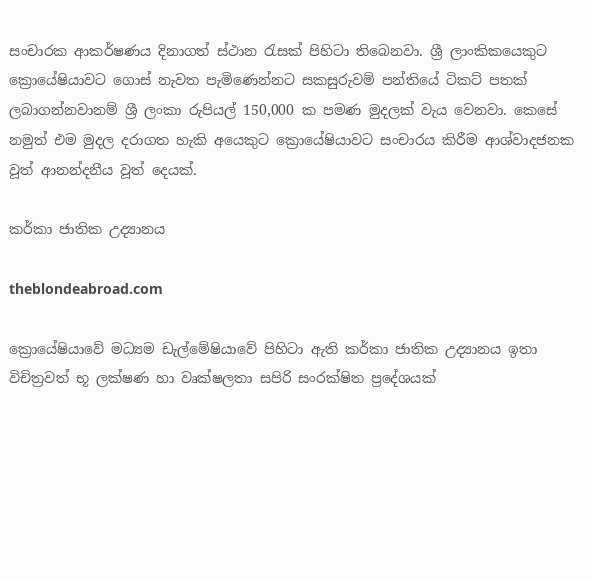සංචාරක ආකර්ෂණය දිනාගත් ස්ථාන රැසක් පිහිටා තිබෙනවා. ශ්‍රී ලාංකිකයෙකුට ක්‍රොයේෂියාවට ගොස් නැවත පැමිණෙන්නට සකසුරුවම් පන්තියේ ටිකට් පතක් ලබාගන්නවානම් ශ්‍රී ලංකා රුපියල් 150,000 ක පමණ මුදලක් වැය වෙනවා. කෙසේ නමුත් එම මුදල දරාගත හැකි අයෙකුට ක්‍රොයේෂියාවට සංචාරය කිරීම ආශ්වාදජනක වූත් ආනන්දනීය වූත් දෙයක්.

කර්කා ජාතික උද්‍යානය

theblondeabroad.com

ක්‍රොයේෂියාවේ මධ්‍යම ඩැල්මේෂියාවේ පිහිටා ඇති කර්කා ජාතික උද්‍යානය ඉතා විචිත්‍රවත් භූ ලක්ෂණ හා වෘක්ෂලතා සපිරි සංරක්ෂිත ප්‍රදේශයක්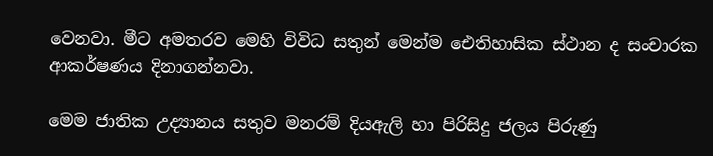වෙනවා. මීට අමතරව මෙහි විවිධ සතුන් මෙන්ම ඓතිහාසික ස්ථාන ද සංචාරක ආකර්ෂණය දිනාගන්නවා.

මෙම ජාතික උද්‍යානය සතුව මනරම් දියඇලි හා පිරිසිදු ජලය පිරුණු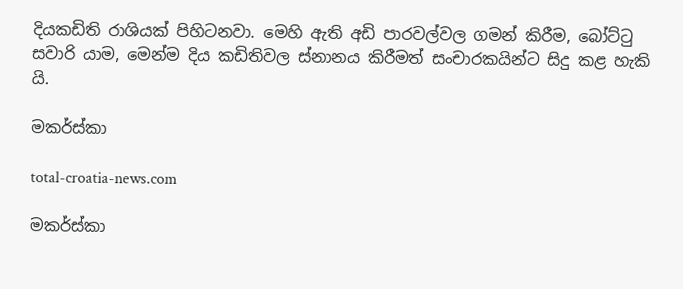දියකඩිති රාශියක් පිහිටනවා. මෙහි ඇති අඩි පාරවල්වල ගමන් කිරීම, බෝට්ටු සවාරි යාම, මෙන්ම දිය කඩිතිවල ස්නානය කිරීමත් සංචාරකයින්ට සිදු කළ හැකි යි.

මකර්ස්කා

total-croatia-news.com

මකර්ස්කා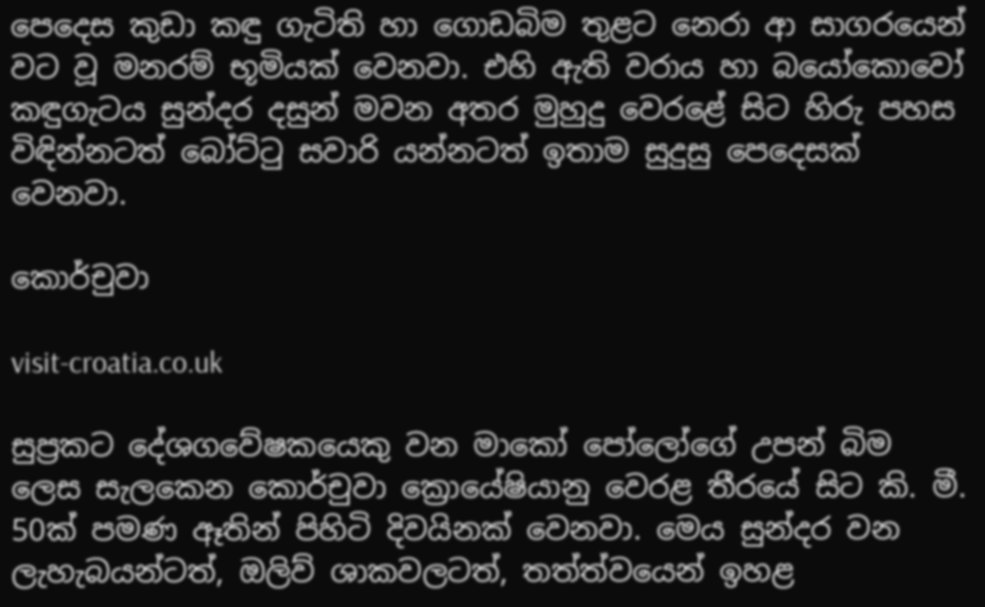පෙදෙස කුඩා කඳු ගැටිති හා ගොඩබිම තුළට නෙරා ආ සාගරයෙන් වට වූ මනරම් භූමියක් වෙනවා. එහි ඇති වරාය හා බයෝකොවෝ කඳුගැටය සුන්දර දසුන් මවන අතර මුහුදු වෙරළේ සිට හිරු පහස විඳින්නටත් බෝට්ටු සවාරි යන්නටත් ඉතාම සුදුසු පෙදෙසක් වෙනවා.

කොර්චුවා

visit-croatia.co.uk

සුප්‍රකට දේශගවේෂකයෙකු වන මාකෝ පෝලෝගේ උපන් බිම  ලෙස සැලකෙන කොර්චුවා ක්‍රොයේෂියානු වෙරළ තීරයේ සිට කි. මී. 50ක් පමණ ඈතින් පිහිටි දිවයිනක් වෙනවා. මෙය සුන්දර වන ලැහැබයන්ටත්, ඔලිව් ශාකවලටත්, තත්ත්වයෙන් ඉහළ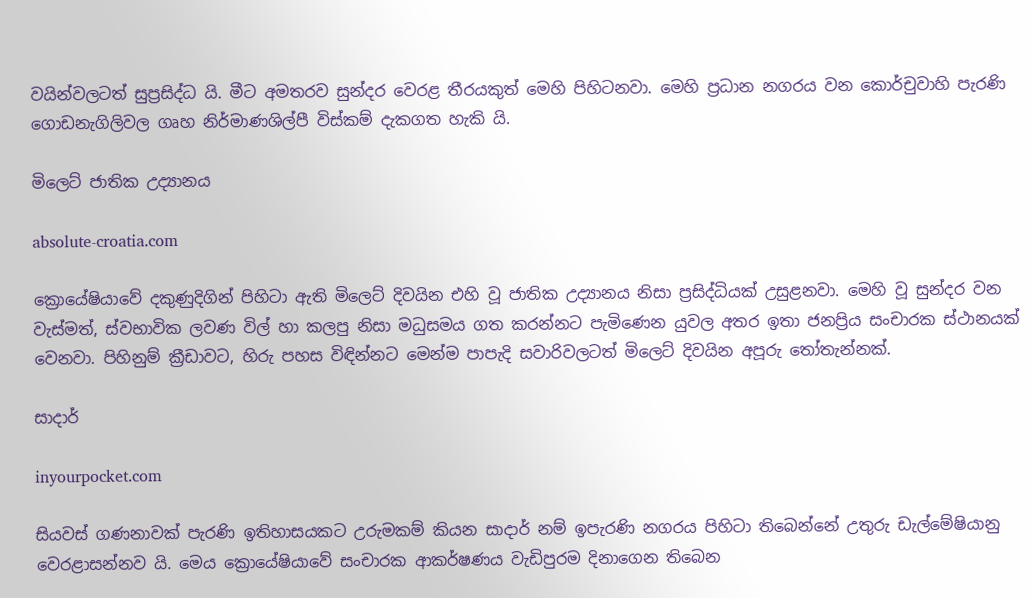වයින්වලටත් සුප්‍රසිද්ධ යි. මීට අමතරව සුන්දර වෙරළ තීරයකුත් මෙහි පිහිටනවා. මෙහි ප්‍රධාන නගරය වන කොර්චුවාහි පැරණි ගොඩනැගිලිවල ගෘහ නිර්මාණශිල්පී විස්කම් දැකගත හැකි යි.

මිලෙට් ජාතික උද්‍යානය

absolute-croatia.com

ක්‍රොයේෂියාවේ දකුණුදිගින් පිහිටා ඇති මිලෙට් දිවයින එහි වූ ජාතික උද්‍යානය නිසා ප්‍රසිද්ධියක් උසුළනවා. මෙහි වූ සුන්දර වන වැස්මත්, ස්වභාවික ලවණ විල් හා කලපු නිසා මධුසමය ගත කරන්නට පැමිණෙන යුවල අතර ඉතා ජනප්‍රිය සංචාරක ස්ථානයක් වෙනවා. පිහිනුම් ක්‍රීඩාවට, හිරු පහස විඳින්නට මෙන්ම පාපැදි සවාරිවලටත් මිලෙට් දිවයින අපූරු තෝතැන්නක්.

සාදාර්

inyourpocket.com

සියවස් ගණනාවක් පැරණි ඉතිහාසයකට උරුමකම් කියන සාදාර් නම් ඉපැරණි නගරය පිහිටා තිබෙන්නේ උතුරු ඩැල්මේෂියානු වෙරළාසන්නව යි. මෙය ක්‍රොයේෂියාවේ සංචාරක ආකර්ෂණය වැඩිපුරම දිනාගෙන තිබෙන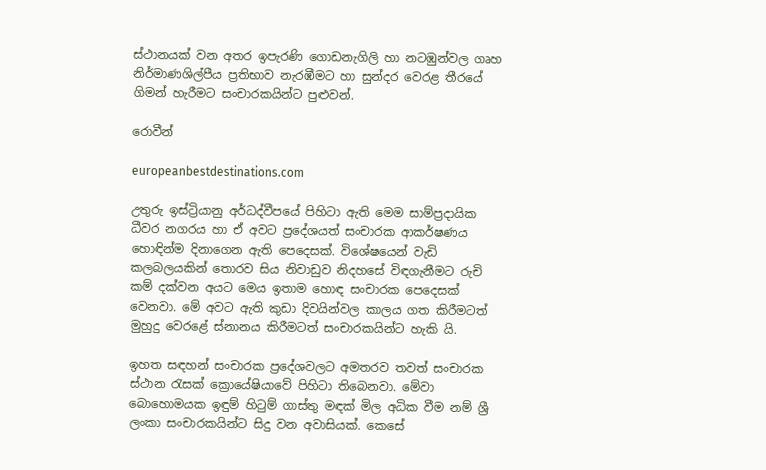ස්ථානයක් වන අතර ඉපැරණි ගොඩනැගිලි හා නටඹුන්වල ගෘහ නිර්මාණශිල්පීය ප්‍රතිභාව නැරඹීමට හා සුන්දර වෙරළ තීරයේ ගිමන් හැරීමට සංචාරකයින්ට පුළුවන්.

රොවීන්

europeanbestdestinations.com

උතුරු ඉස්ට්‍රියානු අර්ධද්වීපයේ පිහිටා ඇති මෙම සාම්ප්‍රදායික ධීවර නගරය හා ඒ අවට ප්‍රදේශයත් සංචාරක ආකර්ෂණය හොඳින්ම දිනාගෙන ඇති පෙදෙසක්. විශේෂයෙන් වැඩි කලබලයකින් තොරව සිය නිවාඩුව නිදහසේ විඳගැනීමට රුචි කම් දක්වන අයට මෙය ඉතාම හොඳ සංචාරක පෙදෙසක් වෙනවා. මේ අවට ඇති කුඩා දිවයින්වල කාලය ගත කිරීමටත් මුහුදු වෙරළේ ස්නානය කිරීමටත් සංචාරකයින්ට හැකි යි.

ඉහත සඳහන් සංචාරක ප්‍රදේශවලට අමතරව තවත් සංචාරක ස්ථාන රැසක් ක්‍රොයේෂියාවේ පිහිටා තිබෙනවා. මේවා බොහොමයක ඉඳුම් හිටුම් ගාස්තු මඳක් මිල අධික වීම නම් ශ්‍රී ලංකා සංචාරකයින්ට සිදු වන අවාසියක්. කෙසේ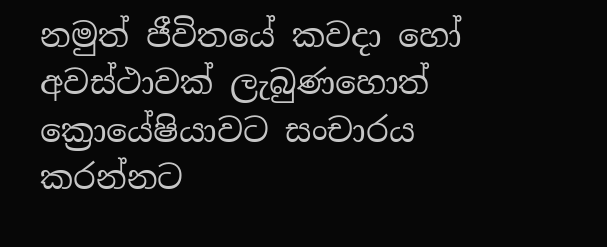නමුත් ජීවිතයේ කවදා හෝ අවස්ථාවක් ලැබුණහොත් ක්‍රොයේෂියාවට සංචාරය කරන්නට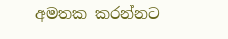අමතක කරන්නට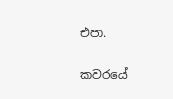එපා.

කවරයේ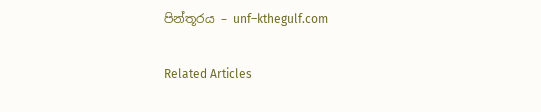පින්තූරය – unf–kthegulf.com

Related Articles